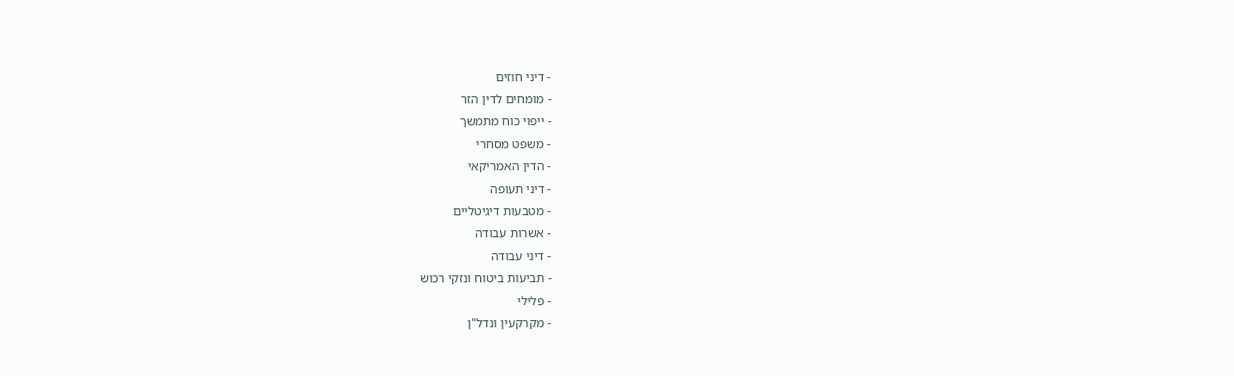- דיני חוזים
- מומחים לדין הזר
- ייפוי כוח מתמשך
- משפט מסחרי
- הדין האמריקאי
- דיני תעופה
- מטבעות דיגיטליים
- אשרות עבודה
- דיני עבודה
- תביעות ביטוח ונזקי רכוש
- פלילי
- מקרקעין ונדל"ן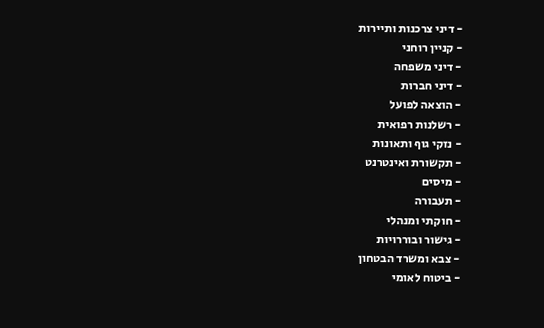- דיני צרכנות ותיירות
- קניין רוחני
- דיני משפחה
- דיני חברות
- הוצאה לפועל
- רשלנות רפואית
- נזקי גוף ותאונות
- תקשורת ואינטרנט
- מיסים
- תעבורה
- חוקתי ומנהלי
- גישור ובוררויות
- צבא ומשרד הבטחון
- ביטוח לאומי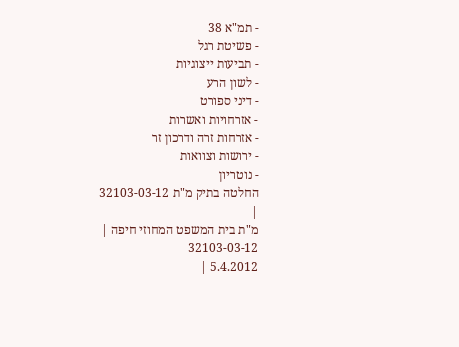- תמ"א 38
- פשיטת רגל
- תביעות ייצוגיות
- לשון הרע
- דיני ספורט
- אזרחויות ואשרות
- אזרחות זרה ודרכון זר
- ירושות וצוואות
- נוטריון
החלטה בתיק מ"ת 32103-03-12
|
מ"ת בית המשפט המחוזי חיפה |
32103-03-12
5.4.2012 |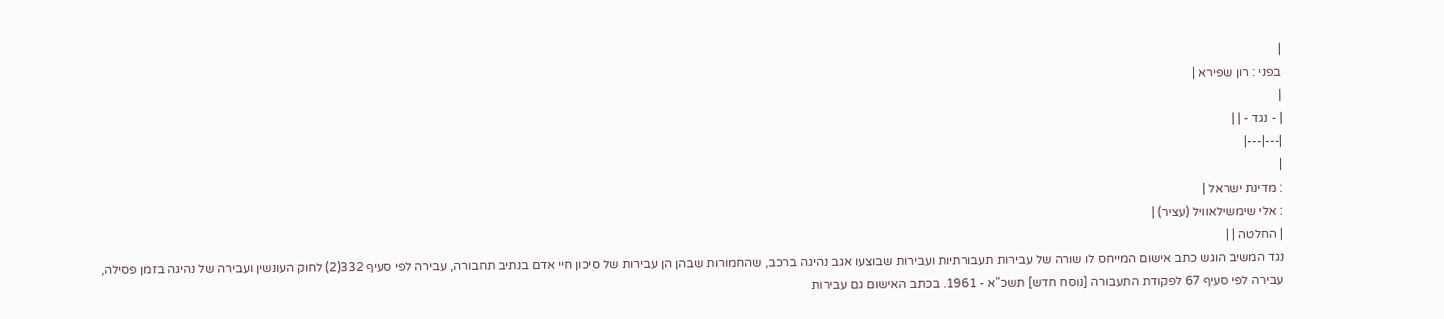|
בפני : רון שפירא |
|
| - נגד - | |
|---|---|
|
: מדינת ישראל |
: אלי שימשילאוויל (עציר) |
| החלטה | |
נגד המשיב הוגש כתב אישום המייחס לו שורה של עבירות תעבורתיות ועבירות שבוצעו אגב נהיגה ברכב, שהחמורות שבהן הן עבירות של סיכון חיי אדם בנתיב תחבורה, עבירה לפי סעיף 332(2) לחוק העונשין ועבירה של נהיגה בזמן פסילה, עבירה לפי סעיף 67 לפקודת התעבורה [נוסח חדש] תשכ"א - 1961. בכתב האישום גם עבירות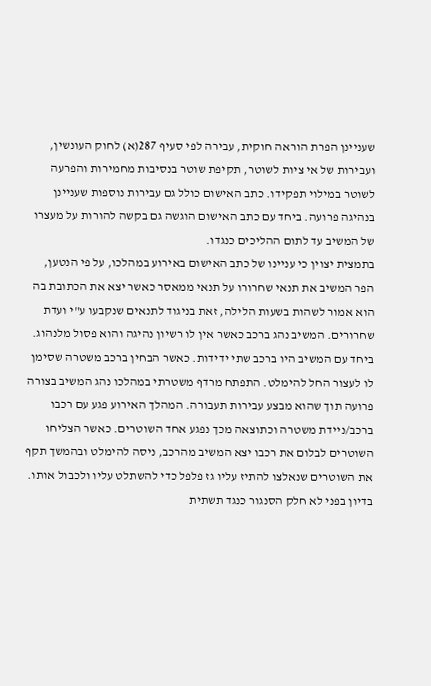שעניינן הפרת הוראה חוקית, עבירה לפי סעיף 287(א) לחוק העונשין, ועבירות של אי ציות לשוטר, תקיפת שוטר בנסיבות מחמירות והפרעה לשוטר במילוי תפקידו. כתב האישום כולל גם עבירות נוספות שעניינן בנהיגה פרועה. ביחד עם כתב האישום הוגשה גם בקשה להורות על מעצרו של המשיב עד לתום ההליכים כנגדו.
בתמצית יצוין כי עניינו של כתב האישום באירוע במהלכו, על פי הנטען, הפר המשיב את תנאי שחרורו על תנאי ממאסר כאשר יצא את הכתובת בה הוא אמור לשהות בשעות הלילה, זאת בניגוד לתנאים שנקבעו ע"י ועדת שחרורים. המשיב נהג ברכב כאשר אין לו רשיון נהיגה והוא פסול מלנהוג. ביחד עם המשיב היו ברכב שתי ידידות. כאשר הבחין ברכב משטרה שסימן לו לעצור החל להימלט. התפתח מרדף משטרתי במהלכו נהג המשיב בצורה פרועה תוך שהוא מבצע עבירות תעבורה. המהלך האירוע פגע עם רכבו ברכב/ניידת משטרה וכתוצאה מכך נפגע אחד השוטרים. כאשר הצליחו השוטרים לבלום את רכבו יצא המשיב מהרכב, ניסה להימלט ובהמשך תקף את השוטרים שנאלצו להתיז עליו גז פלפל כדי להשתלט עליו ולכבול אותו.
בדיון בפני לא חלק הסנגור כנגד תשתית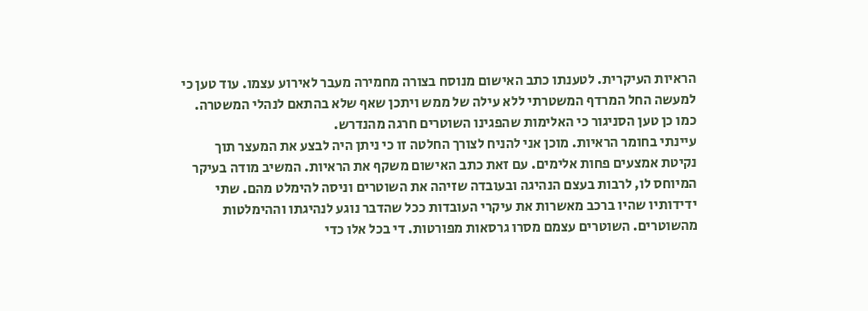הראיות העיקרית. לטענתו כתב האישום מנוסח בצורה מחמירה מעבר לאירוע עצמו. עוד טען כי למעשה החל המרדף המשטרתי ללא עילה של ממש ויתכן שאף שלא בהתאם לנהלי המשטרה. כמו כן טען הסניגור כי האלימות שהפגינו השוטרים חרגה מהנדרש.
עיינתי בחומר הראיות. מוכן אני להניח לצורך החלטה זו כי ניתן היה לבצע את המעצר תוך נקיטת אמצעים פחות אלימים. עם זאת כתב האישום משקף את הראיות. המשיב מודה בעיקר המיוחס לו, לרבות בעצם הנהיגה ובעובדה שזיהה את השוטרים וניסה להימלט מהם. שתי ידידותיו שהיו ברכב מאשרות את עיקרי העובדות ככל שהדבר נוגע לנהיגתו וההימלטות מהשוטרים. השוטרים עצמם מסרו גרסאות מפורטות. די בכל אלו כדי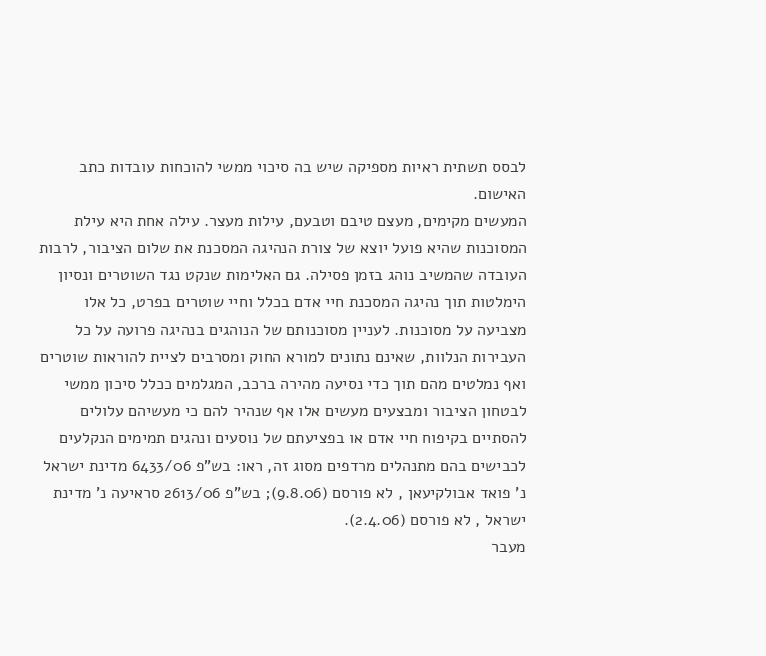לבסס תשתית ראיות מספיקה שיש בה סיכוי ממשי להוכחות עובדות כתב האישום.
המעשים מקימים, מעצם טיבם וטבעם, עילות מעצר. עילה אחת היא עילת המסוכנות שהיא פועל יוצא של צורת הנהיגה המסכנת את שלום הציבור, לרבות העובדה שהמשיב נוהג בזמן פסילה. גם האלימות שנקט נגד השוטרים ונסיון הימלטות תוך נהיגה המסכנת חיי אדם בכלל וחיי שוטרים בפרט, כל אלו מצביעה על מסוכנות. לעניין מסוכנותם של הנוהגים בנהיגה פרועה על כל העבירות הנלוות, שאינם נתונים למורא החוק ומסרבים לציית להוראות שוטרים ואף נמלטים מהם תוך כדי נסיעה מהירה ברכב, המגלמים ככלל סיכון ממשי לבטחון הציבור ומבצעים מעשים אלו אף שנהיר להם כי מעשיהם עלולים להסתיים בקיפוח חיי אדם או בפציעתם של נוסעים ונהגים תמימים הנקלעים לכבישים בהם מתנהלים מרדפים מסוג זה, ראו: בש"פ 6433/06 מדינת ישראל נ' פואד אבולקיעאן , לא פורסם (9.8.06); בש"פ 2613/06 סראיעה נ' מדינת ישראל , לא פורסם (2.4.06).
מעבר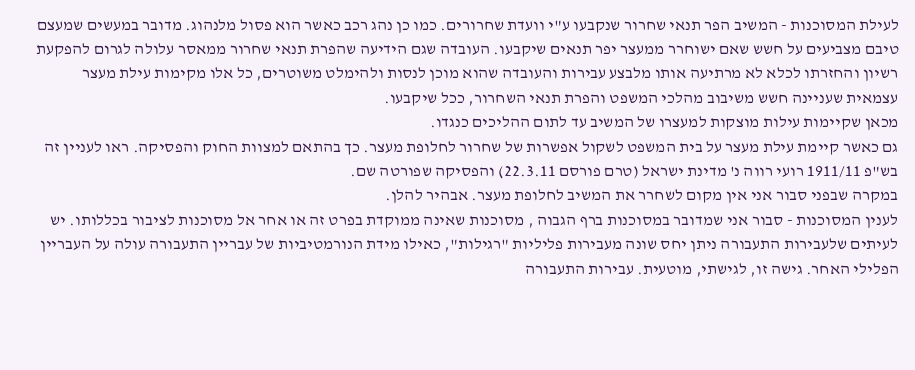לעילת המסוכנות - המשיב הפר תנאי שחרור שנקבעו ע"י וועדת שחרורים. כמו כן נהג רכב כאשר הוא פסול מלנהוג. מדובר במעשים שמעצם טיבם מצביעים על חשש שאם ישוחרר ממעצר יפר תנאים שיקבעו. העובדה שגם הידיעה שהפרת תנאי שחרור ממאסר עלולה לגרום להפקעת רשיון והחזרתו לכלא לא מרתיעה אותו מלבצע עבירות והעובדה שהוא מוכן לנסות ולהימלט משוטרים, כל אלו מקימות עילת מעצר עצמאית שעניינה חשש משיבוב מהלכי המשפט והפרת תנאי השחרור, ככל שיקבעו.
מכאן שקיימות עילות מוצקות למעצרו של המשיב עד לתום ההליכים כנגדו.
גם כאשר קיימת עילת מעצר על בית המשפט לשקול אפשרות של שחרור לחלופת מעצר. כך בהתאם למצוות החוק והפסיקה. ראו לעניין זה בש"פ 1911/11 רועי רווה נ' מדינת ישראל (טרם פורסם 22.3.11) והפסיקה שפורטה שם.
במקרה שבפני סבור אני אין מקום לשחרר את המשיב לחלופת מעצר. אבהיר להלן.
לענין המסוכנות - סבור אני שמדובר במסוכנות ברף הגבוה , מסוכנות שאינה ממוקדת בפרט זה או אחר אל מסוכנות לציבור בכללותו. יש לעיתים שלעבירות התעבורה ניתן יחס שונה מעבירות פליליות "רגילות", כאילו מידת הנורמטיביות של עבריין התעבורה עולה על העבריין הפלילי האחר. גישה זו, לגישתי, מוטעית. עבירות התעבורה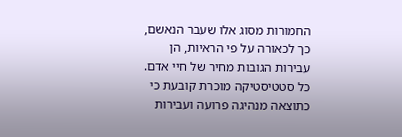החמורות מסוג אלו שעבר הנאשם, כך לכאורה על פי הראיות, הן עבירות הגובות מחיר של חיי אדם. כל סטטיסטיקה מוכרת קובעת כי כתוצאה מנהיגה פרועה ועבירות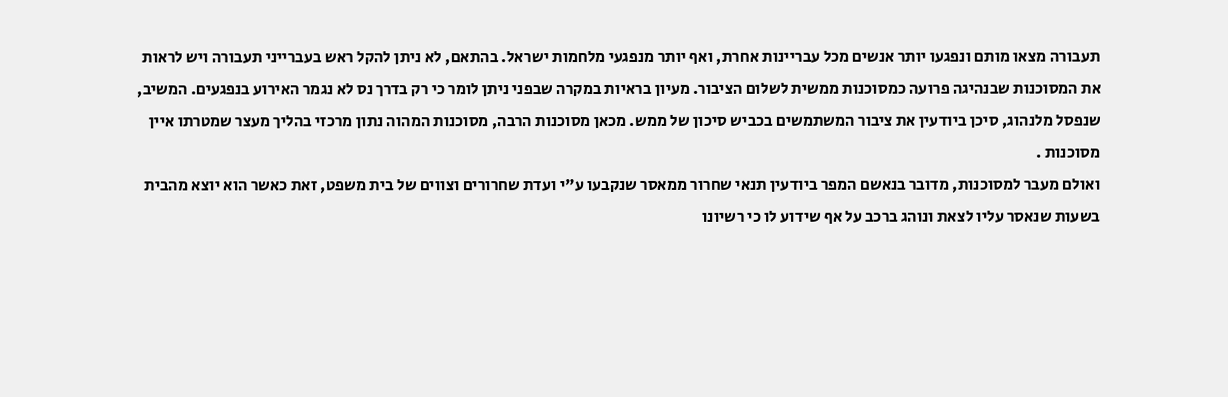תעבורה מצאו מותם ונפגעו יותר אנשים מכל עבריינות אחרת, ואף יותר מנפגעי מלחמות ישראל. בהתאם, לא ניתן להקל ראש בעברייני תעבורה ויש לראות את המסוכנות שבנהיגה פרועה כמסוכנות ממשית לשלום הציבור. מעיון בראיות במקרה שבפני ניתן לומר כי רק בדרך נס לא נגמר האירוע בנפגעים. המשיב, שנפסל מלנהוג, סיכן ביודעין את ציבור המשתמשים בכביש סיכון של ממש. מכאן מסוכנות הרבה, מסוכנות המהוה נתון מרכזי בהליך מעצר שמטרתו איין מסוכנות .
ואולם מעבר למסוכנות, מדובר בנאשם המפר ביודעין תנאי שחרור ממאסר שנקבעו ע"י ועדת שחרורים וצווים של בית משפט, זאת כאשר הוא יוצא מהבית בשעות שנאסר עליו לצאת ונוהג ברכב על אף שידוע לו כי רשיונו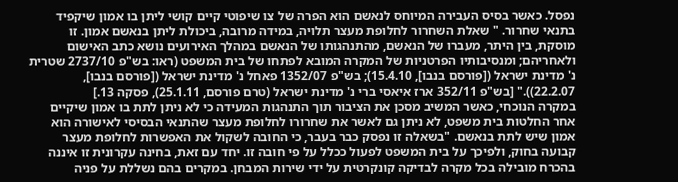נפסל. כאשר בסיס העבירה המיוחס לנאשם הוא הפרה של צו שיפוטי קיים קושי ליתן בו אמון שיקפיד בתנאי שחרור. " שאלת השחרור לחלופת מעצר תלויה, במידה מרובה, ביכולת ליתן בנאשם אמון. זו מוסקת, בין היתר, מעברו של הנאשם, מהתנהגותו של הנאשם במהלך האירועים נושא כתב האישום ולאחריהם; ומנסיבותיו הפרטניות של המקרה המובא לפתחו של בית המשפט (ראו: בש"פ 2737/10 שטרית נ' מדינת ישראל ([פורסם בנבו], 15.4.10); בש"פ 1352/07 פאחל נ' מדינת ישראל ([פורסם בנבו], 22.2.07))." [בש"פ 352/11 ארז איאסי ברי נ' מדינת ישראל (טרם פורסם, 25.1.11), פסקה 13.]
במקרה הנוכחי, כאשר המשיב מסכן את הציבור תוך התנהגות המעידה כי לא ניתן לתת בו אמון שיקיים אחר החלטות בית משפט, לא ניתן גם לאשר את שחרורו לחלופת מעצר שהתנאי הבסיסי לאישורה הוא אמון שיש לתת בנאשם. "בשאלה זו נפסק כבר בעבר, כי החובה לשקול את האפשרות לחלופת מעצר קבועה בחוק, ולפיכך על בית המשפט לפעול ככלל על פי חובה זו. יחד עם זאת, בחינה עקרונית זו איננה בהכרח מובילה בכל מקרה לבדיקה קונקרטית על ידי שירות המבחן. במקרים בהם נשללת על פניה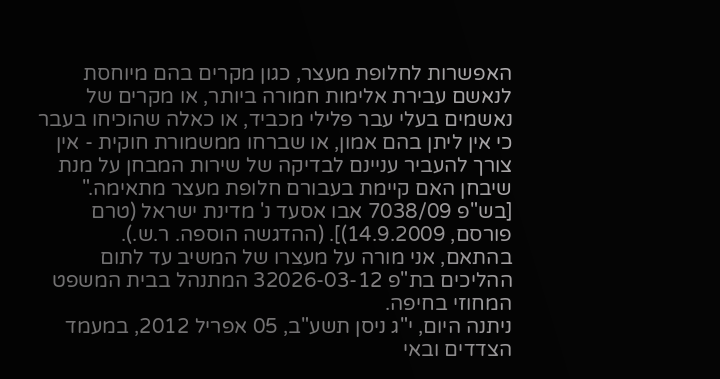האפשרות לחלופת מעצר, כגון מקרים בהם מיוחסת לנאשם עבירת אלימות חמורה ביותר, או מקרים של נאשמים בעלי עבר פלילי מכביד, או כאלה שהוכיחו בעבר כי אין ליתן בהם אמון, או שברחו ממשמורת חוקית - אין צורך להעביר עניינם לבדיקה של שירות המבחן על מנת שיבחן האם קיימת בעבורם חלופת מעצר מתאימה." [בש"פ 7038/09 אבו אסעד נ' מדינת ישראל (טרם פורסם, 14.9.2009)]. (ההדגשה הוספה. ר.ש.).
בהתאם, אני מורה על מעצרו של המשיב עד לתום ההליכים בת"פ 32026-03-12 המתנהל בבית המשפט המחוזי בחיפה.
ניתנה היום, י"ג ניסן תשע"ב, 05 אפריל 2012, במעמד הצדדים ובאי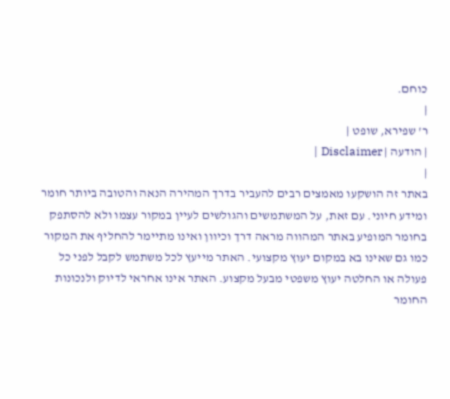כוחם.
|
ר' שפירא, שופט |
| הודעה | Disclaimer |
|
באתר זה הושקעו מאמצים רבים להעביר בדרך המהירה הנאה והטובה ביותר חומר ומידע חיוני. עם זאת, על המשתמשים והגולשים לעיין במקור עצמו ולא להסתפק בחומר המופיע באתר המהווה מראה דרך וכיוון ואינו מתיימר להחליף את המקור כמו גם שאינו בא במקום יעוץ מקצועי. האתר מייעץ לכל משתמש לקבל לפני כל פעולה או החלטה יעוץ משפטי מבעל מקצוע. האתר אינו אחראי לדיוק ולנכונות החומר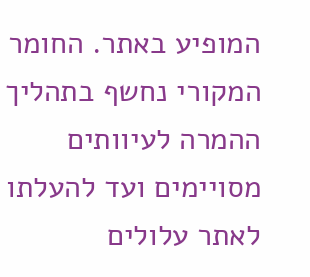המופיע באתר. החומר המקורי נחשף בתהליך ההמרה לעיוותים מסויימים ועד להעלתו לאתר עלולים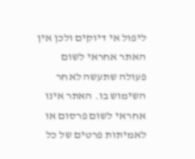ליפול אי דיוקים ולכן אין האתר אחראי לשום פעולה שתעשה לאחר השימוש בו. האתר אינו אחראי לשום פרסום או לאמיתות פרטים של כל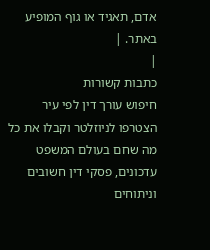אדם, תאגיד או גוף המופיע באתר. |
|
כתבות קשורות
חיפוש עורך דין לפי עיר
הצטרפו לניוזלטר וקבלו את כל מה שחם בעולם המשפט
עדכונים, פסקי דין חשובים וניתוחים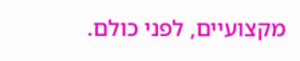מקצועיים, לפני כולם.